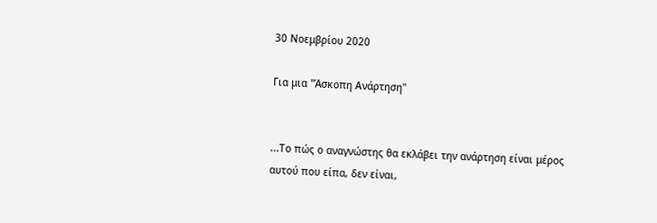30 Νοεμβρίου 2020

Για μια "Άσκοπη Ανάρτηση"


...Το πώς ο αναγνώστης θα εκλάβει την ανάρτηση είναι μέρος αυτού που είπα, δεν είναι,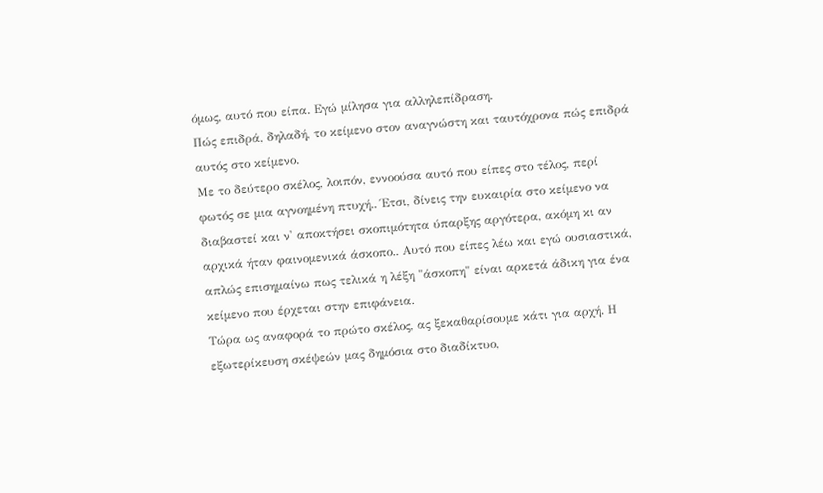όμως, αυτό που είπα. Εγώ μίλησα για αλληλεπίδραση.
Πώς επιδρά, δηλαδή, το κείμενο στον αναγνώστη και ταυτόχρονα πώς επιδρά αυτός στο κείμενο.
Με το δεύτερο σκέλος, λοιπόν, εννοούσα αυτό που είπες στο τέλος, περί φωτός σε μια αγνοημένη πτυχή.. Έτσι, δίνεις την ευκαιρία στο κείμενο να διαβαστεί και ν' αποκτήσει σκοπιμότητα ύπαρξης αργότερα, ακόμη κι αν αρχικά ήταν φαινομενικά άσκοπο.. Αυτό που είπες λέω και εγώ ουσιαστικά, απλώς επισημαίνω πως τελικά η λέξη "άσκοπη" είναι αρκετά άδικη για ένα κείμενο που έρχεται στην επιφάνεια.
Τώρα ως αναφορά το πρώτο σκέλος, ας ξεκαθαρίσουμε κάτι για αρχή. Η εξωτερίκευση σκέψεών μας δημόσια στο διαδίκτυο,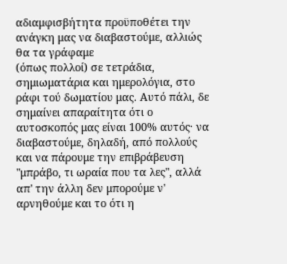αδιαμφισβήτητα προϋποθέτει την ανάγκη μας να διαβαστούμε, αλλιώς θα τα γράφαμε
(όπως πολλοί) σε τετράδια, σημιωματάρια και ημερολόγια, στο ράφι τού δωματίου μας. Αυτό πάλι, δε σημαίνει απαραίτητα ότι ο αυτοσκοπός μας είναι 100% αυτός· να διαβαστούμε, δηλαδή, από πολλούς και να πάρουμε την επιβράβευση "μπράβο, τι ωραία που τα λες", αλλά απ' την άλλη δεν μπορούμε ν' αρνηθούμε και το ότι η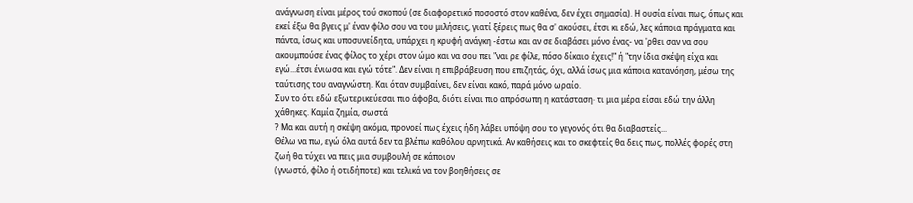ανάγνωση είναι μέρος τού σκοπού (σε διαφορετικό ποσοστό στον καθένα, δεν έχει σημασία). Η ουσία είναι πως, όπως και εκεί έξω θα βγεις μ' έναν φίλο σου να του μιλήσεις, γιατί ξέρεις πως θα σ' ακούσει, έτσι κι εδώ, λες κάποια πράγματα και πάντα, ίσως και υποσυνείδητα, υπάρχει η κρυφή ανάγκη -έστω και αν σε διαβάσει μόνο ένας- να 'ρθει σαν να σου ακουμπούσε ένας φίλος το χέρι στον ώμο και να σου πει "ναι ρε φίλε, πόσο δίκαιο έχεις!" ή "την ίδια σκέψη είχα και εγώ...έτσι ένιωσα και εγώ τότε". Δεν είναι η επιβράβευση που επιζητάς, όχι, αλλά ίσως μια κάποια κατανόηση, μέσω της ταύτισης του αναγνώστη. Και όταν συμβαίνει, δεν είναι κακό, παρά μόνο ωραίο.
Συν το ότι εδώ εξωτερικεύεσαι πιο άφοβα, διότι είναι πιο απρόσωπη η κατάσταση· τι μια μέρα είσαι εδώ την άλλη χάθηκες. Καμία ζημία, σωστά
? Μα και αυτή η σκέψη ακόμα, προνοεί πως έχεις ήδη λάβει υπόψη σου το γεγονός ότι θα διαβαστείς...
Θέλω να πω, εγώ όλα αυτά δεν τα βλέπω καθόλου αρνητικά. Αν καθήσεις και το σκεφτείς θα δεις πως, πολλές φορές στη ζωή θα τύχει να πεις μια συμβουλή σε κάποιον
(γνωστό, φίλο ή οτιδήποτε) και τελικά να τον βοηθήσεις σε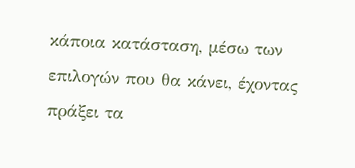κάποια κατάσταση, μέσω των επιλογών που θα κάνει, έχοντας πράξει τα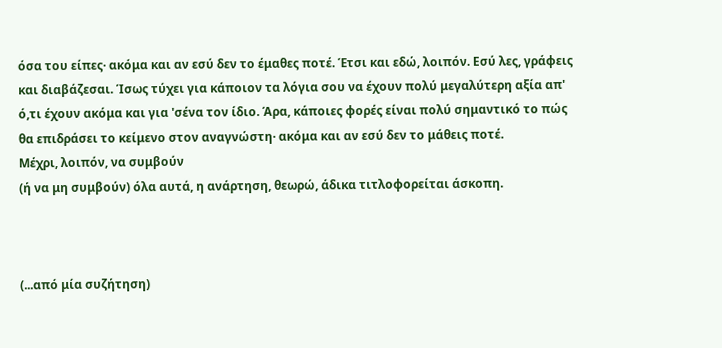όσα του είπες· ακόμα και αν εσύ δεν το έμαθες ποτέ. Έτσι και εδώ, λοιπόν. Εσύ λες, γράφεις και διαβάζεσαι. Ίσως τύχει για κάποιον τα λόγια σου να έχουν πολύ μεγαλύτερη αξία απ' ό,τι έχουν ακόμα και για 'σένα τον ίδιο. Άρα, κάποιες φορές είναι πολύ σημαντικό το πώς θα επιδράσει το κείμενο στον αναγνώστη· ακόμα και αν εσύ δεν το μάθεις ποτέ.
Μέχρι, λοιπόν, να συμβούν
(ή να μη συμβούν) όλα αυτά, η ανάρτηση, θεωρώ, άδικα τιτλοφορείται άσκοπη.



(...από μία συζήτηση)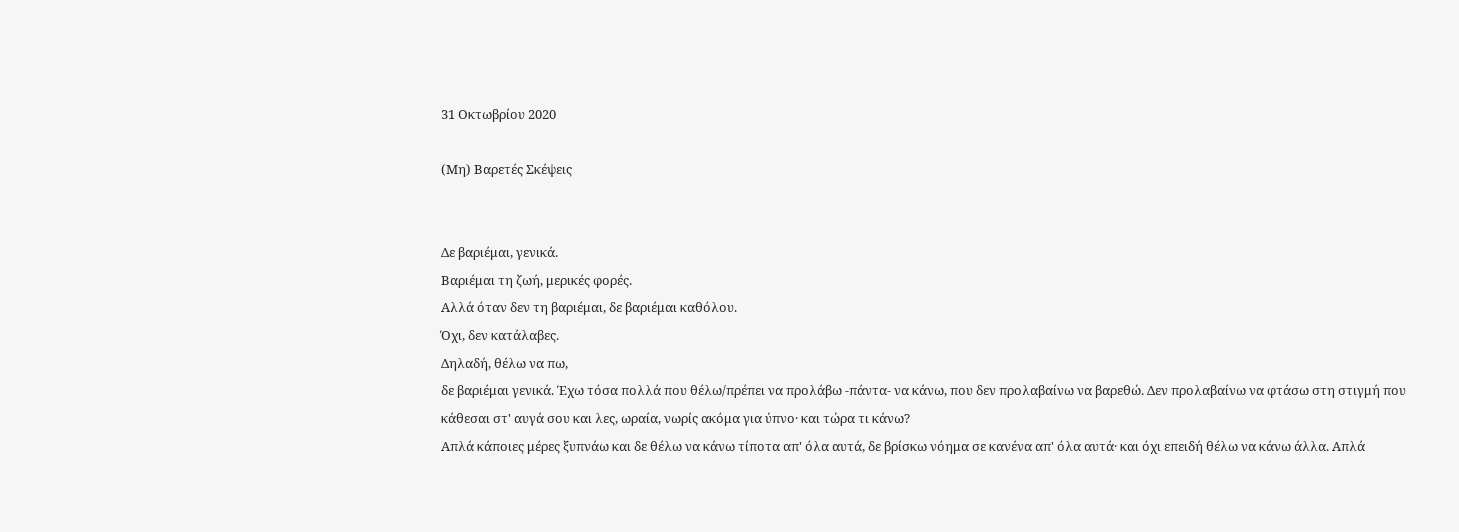31 Οκτωβρίου 2020

(Μη) Βαρετές Σκέψεις


Δε βαριέμαι, γενικά.
Βαριέμαι τη ζωή, μερικές φορές.
Αλλά όταν δεν τη βαριέμαι, δε βαριέμαι καθόλου.
Όχι, δεν κατάλαβες.
Δηλαδή, θέλω να πω,
δε βαριέμαι γενικά. Έχω τόσα πολλά που θέλω/πρέπει να προλάβω -πάντα- να κάνω, που δεν προλαβαίνω να βαρεθώ. Δεν προλαβαίνω να φτάσω στη στιγμή που κάθεσαι στ' αυγά σου και λες, ωραία, νωρίς ακόμα για ύπνο· και τώρα τι κάνω?
Απλά κάποιες μέρες ξυπνάω και δε θέλω να κάνω τίποτα απ' όλα αυτά, δε βρίσκω νόημα σε κανένα απ' όλα αυτά· και όχι επειδή θέλω να κάνω άλλα. Απλά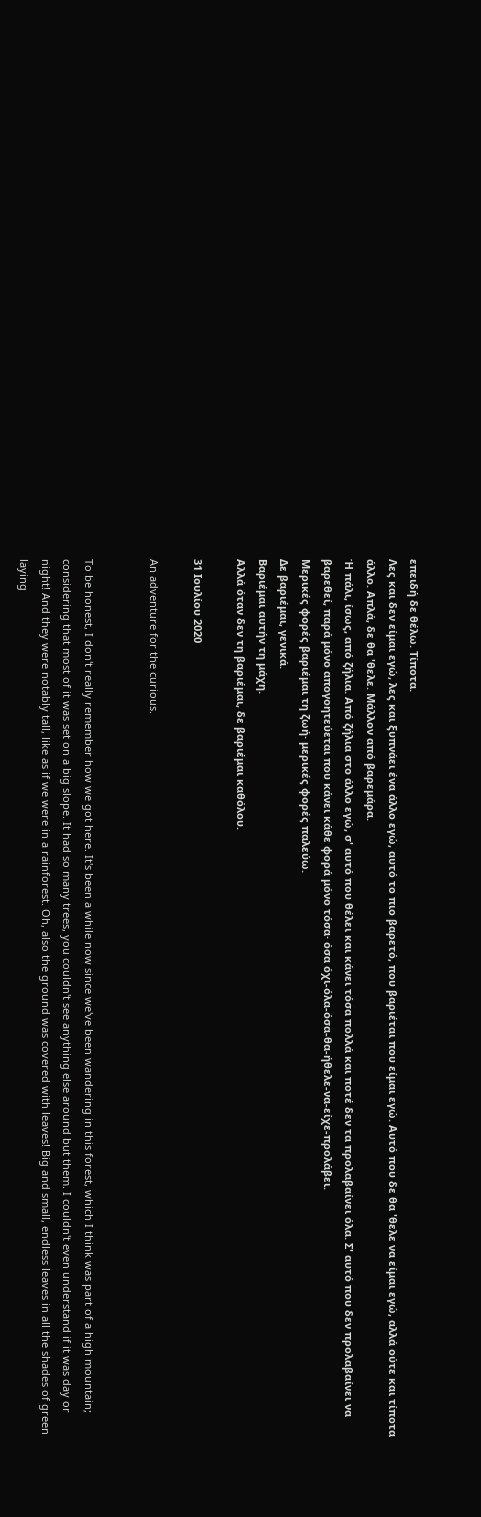επειδή δε θέλω. Τίποτα.
Λες και δεν είμαι εγώ, λες και ξυπνάει ένα άλλο εγώ, αυτό το πιο βαρετό, που βαριέται που είμαι εγώ. Αυτό που δε θα 'θελε να είμαι εγώ, αλλά ούτε και τίποτα άλλο. Απλά, δε θα 'θελε. Μάλλον από βαρεμάρα.
Ή πάλι, ίσως, από ζήλια. Από ζήλια στο άλλο εγώ, σ' αυτό που θέλει και κάνει τόσα πολλά και ποτέ δεν τα προλαβαίνει όλα. Σ' αυτό που δεν προλαβαίνει να βαρεθεί, παρά μόνο απογοητεύεται που κάνει κάθε φορά μόνο τόσα· όσα όχι-όλα-όσα-θα-ήθελε-να-είχε-προλάβει.
Μερικές φορές βαριέμαι τη ζωή· μερικές φορές παλεύω.
Δε βαριέμαι, γενικά.
Βαριέμαι αυτήν τη μάχη.
Αλλά όταν δεν τη βαριέμαι, δε βαριέμαι καθόλου.

31 Ιουλίου 2020

An adventure for the curious.


To be honest, I don't really remember how we got here. It's been a while now since we've been wandering in this forest, which I think was part of a high mountain; considering that most of it was set on a big slope. It had so many trees, you couldn't see anything else around but them. I couldn't even understand if it was day or night! And they were notably tall, like as if we were in a rainforest. Oh, also the ground was covered with leaves! Big and small, endless leaves in all the shades of green laying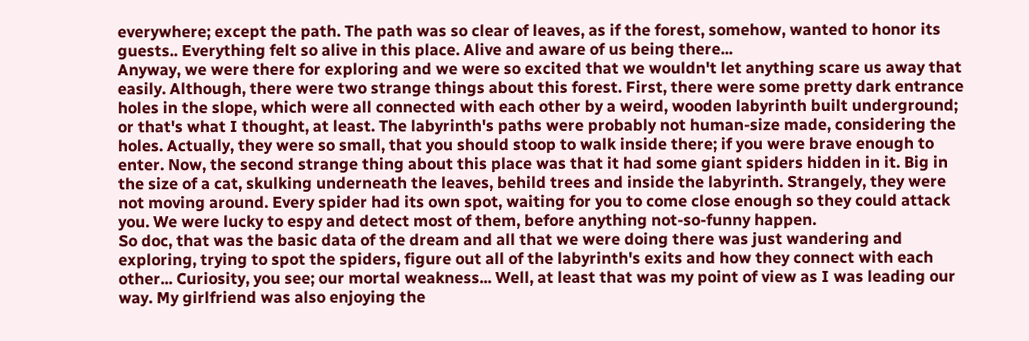everywhere; except the path. The path was so clear of leaves, as if the forest, somehow, wanted to honor its guests.. Everything felt so alive in this place. Alive and aware of us being there...
Anyway, we were there for exploring and we were so excited that we wouldn't let anything scare us away that easily. Although, there were two strange things about this forest. First, there were some pretty dark entrance holes in the slope, which were all connected with each other by a weird, wooden labyrinth built underground; or that's what I thought, at least. The labyrinth's paths were probably not human-size made, considering the holes. Actually, they were so small, that you should stoop to walk inside there; if you were brave enough to enter. Now, the second strange thing about this place was that it had some giant spiders hidden in it. Big in the size of a cat, skulking underneath the leaves, behild trees and inside the labyrinth. Strangely, they were not moving around. Every spider had its own spot, waiting for you to come close enough so they could attack you. We were lucky to espy and detect most of them, before anything not-so-funny happen.
So doc, that was the basic data of the dream and all that we were doing there was just wandering and exploring, trying to spot the spiders, figure out all of the labyrinth's exits and how they connect with each other... Curiosity, you see; our mortal weakness... Well, at least that was my point of view as I was leading our way. My girlfriend was also enjoying the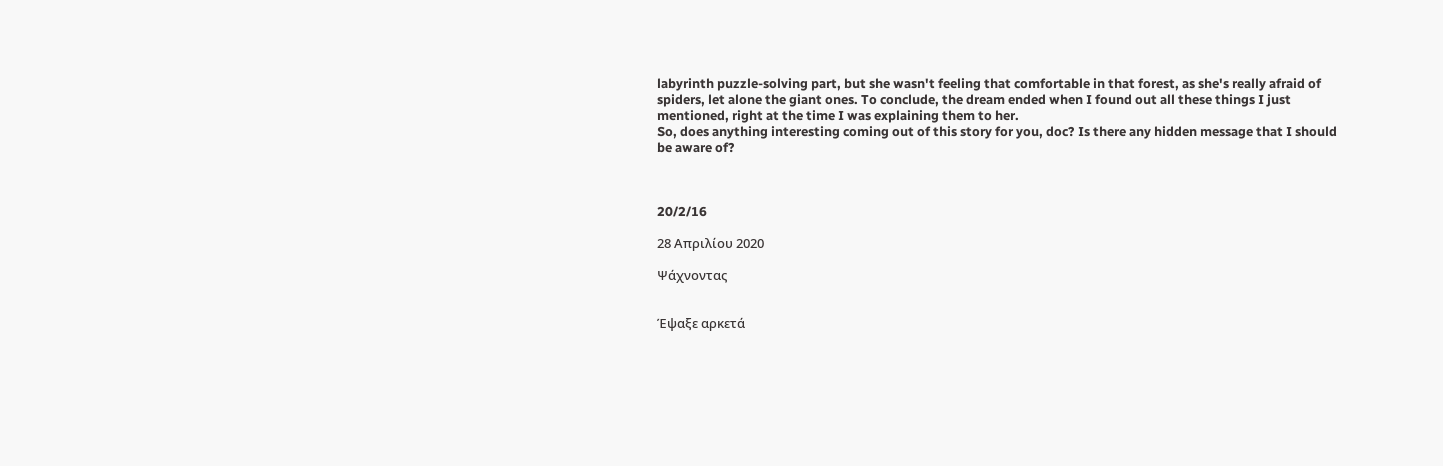labyrinth puzzle-solving part, but she wasn't feeling that comfortable in that forest, as she's really afraid of spiders, let alone the giant ones. To conclude, the dream ended when I found out all these things I just mentioned, right at the time I was explaining them to her.
So, does anything interesting coming out of this story for you, doc? Is there any hidden message that I should be aware of?



20/2/16

28 Απριλίου 2020

Ψάχνοντας


Έψαξε αρκετά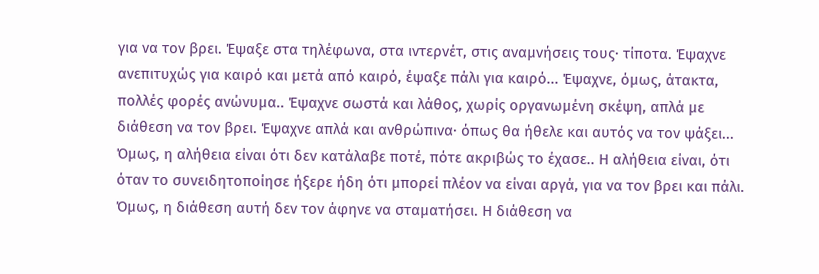για να τον βρει. Έψαξε στα τηλέφωνα, στα ιντερνέτ, στις αναμνήσεις τους· τίποτα. Έψαχνε ανεπιτυχώς για καιρό και μετά από καιρό, έψαξε πάλι για καιρό... Έψαχνε, όμως, άτακτα, πολλές φορές ανώνυμα.. Έψαχνε σωστά και λάθος, χωρίς οργανωμένη σκέψη, απλά με διάθεση να τον βρει. Έψαχνε απλά και ανθρώπινα· όπως θα ήθελε και αυτός να τον ψάξει... Όμως, η αλήθεια είναι ότι δεν κατάλαβε ποτέ, πότε ακριβώς το έχασε.. Η αλήθεια είναι, ότι όταν το συνειδητοποίησε ήξερε ήδη ότι μπορεί πλέον να είναι αργά, για να τον βρει και πάλι. Όμως, η διάθεση αυτή δεν τον άφηνε να σταματήσει. Η διάθεση να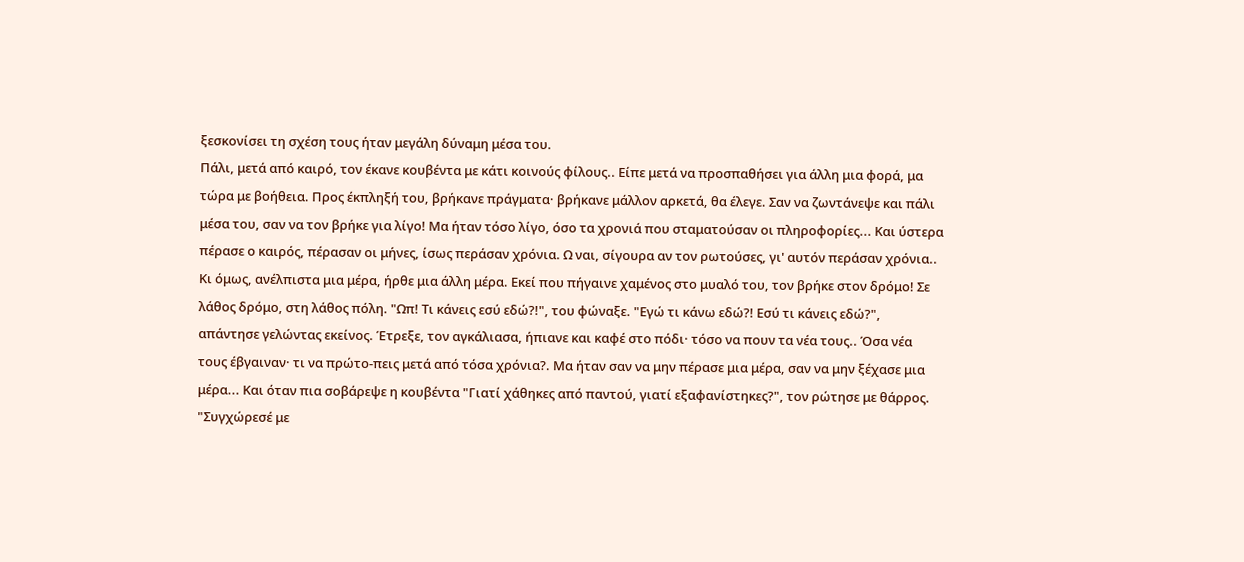ξεσκονίσει τη σχέση τους ήταν μεγάλη δύναμη μέσα του.
Πάλι, μετά από καιρό, τον έκανε κουβέντα με κάτι κοινούς φίλους.. Είπε μετά να προσπαθήσει για άλλη μια φορά, μα τώρα με βοήθεια. Προς έκπληξή του, βρήκανε πράγματα· βρήκανε μάλλον αρκετά, θα έλεγε. Σαν να ζωντάνεψε και πάλι μέσα του, σαν να τον βρήκε για λίγο! Μα ήταν τόσο λίγο, όσο τα χρονιά που σταματούσαν οι πληροφορίες... Και ύστερα πέρασε ο καιρός, πέρασαν οι μήνες, ίσως περάσαν χρόνια. Ω ναι, σίγουρα αν τον ρωτούσες, γι' αυτόν περάσαν χρόνια..
Κι όμως, ανέλπιστα μια μέρα, ήρθε μια άλλη μέρα. Εκεί που πήγαινε χαμένος στο μυαλό του, τον βρήκε στον δρόμο! Σε λάθος δρόμο, στη λάθος πόλη. "Ωπ! Τι κάνεις εσύ εδώ?!", του φώναξε. "Εγώ τι κάνω εδώ?! Εσύ τι κάνεις εδώ?", απάντησε γελώντας εκείνος. Έτρεξε, τον αγκάλιασα, ήπιανε και καφέ στο πόδι· τόσο να πουν τα νέα τους.. Όσα νέα τους έβγαιναν· τι να πρώτο-πεις μετά από τόσα χρόνια?. Μα ήταν σαν να μην πέρασε μια μέρα, σαν να μην ξέχασε μια μέρα... Και όταν πια σοβάρεψε η κουβέντα "Γιατί χάθηκες από παντού, γιατί εξαφανίστηκες?", τον ρώτησε με θάρρος. "Συγχώρεσέ με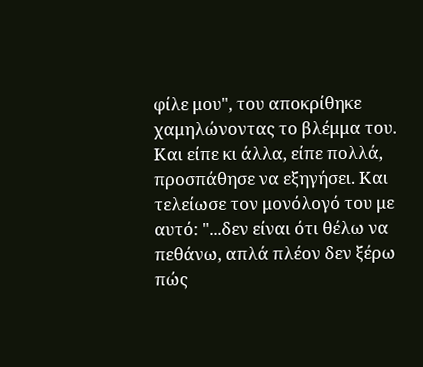φίλε μου", του αποκρίθηκε χαμηλώνοντας το βλέμμα του. Και είπε κι άλλα, είπε πολλά, προσπάθησε να εξηγήσει. Και τελείωσε τον μονόλογό του με αυτό: "...δεν είναι ότι θέλω να πεθάνω, απλά πλέον δεν ξέρω πώς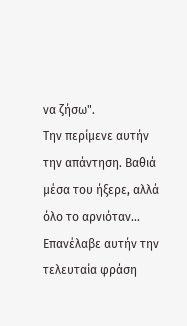να ζήσω".
Την περίμενε αυτήν την απάντηση. Βαθιά μέσα του ήξερε, αλλά όλο το αρνιόταν... Επανέλαβε αυτήν την τελευταία φράση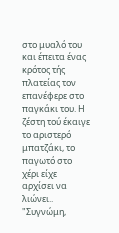στο μυαλό του και έπειτα ένας κρότος τής πλατείας τον επανέφερε στο παγκάκι του. Η ζέστη τού έκαιγε το αριστερό μπατζάκι, το παγωτό στο χέρι είχε αρχίσει να λιώνει.. "Συγνώμη,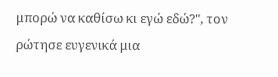μπορώ να καθίσω κι εγώ εδώ?", τον ρώτησε ευγενικά μια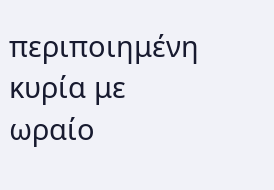περιποιημένη κυρία με ωραίο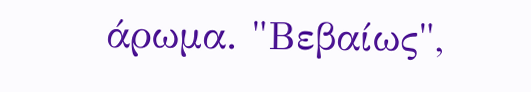άρωμα. "Βεβαίως",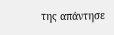της απάντησε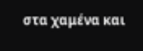στα χαμένα και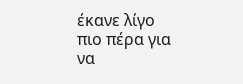έκανε λίγο πιο πέρα για να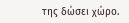της δώσει χώρο.